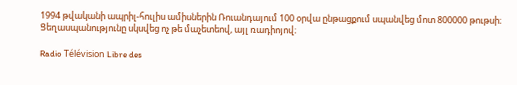1994 թվականի ապրիլ-հուլիս ամիսներին Ռուանդայում 100 օրվա ընթացքում սպանվեց մոտ 800000 թութսի։ Ցեղասպանությունը սկսվեց ոչ թե մաչետեով, այլ ռադիոյով։

Radio Télévision Libre des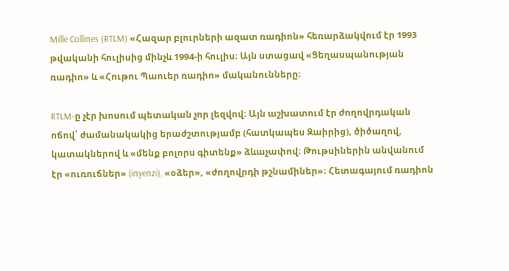Mille Collines (RTLM) «Հազար բլուրների ազատ ռադիոն» հեռարձակվում էր 1993 թվականի հուլիսից մինչև 1994-ի հուլիս։ Այն ստացավ «Ցեղասպանության ռադիո» և «Հութու Պաուեր ռադիո» մականունները։

RTLM-ը չէր խոսում պետական չոր լեզվով։ Այն աշխատում էր ժողովրդական ոճով՝ ժամանակակից երաժշտությամբ (հատկապես Զաիրից), ծիծաղով, կատակներով և «մենք բոլորս գիտենք» ձևաչափով։ Թութսիներին անվանում էր «ուռուճներ» (inyenzi), «օձեր», «ժողովրդի թշնամիներ»։ Հետագայում ռադիոն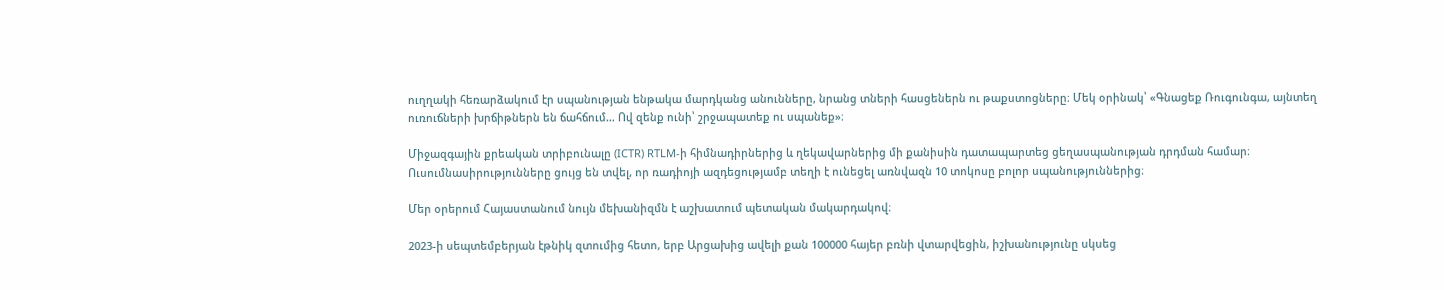ուղղակի հեռարձակում էր սպանության ենթակա մարդկանց անունները, նրանց տների հասցեներն ու թաքստոցները։ Մեկ օրինակ՝ «Գնացեք Ռուգունգա, այնտեղ ուռուճների խրճիթներն են ճահճում… Ով զենք ունի՝ շրջապատեք ու սպանեք»։

Միջազգային քրեական տրիբունալը (ICTR) RTLM-ի հիմնադիրներից և ղեկավարներից մի քանիսին դատապարտեց ցեղասպանության դրդման համար։ Ուսումնասիրությունները ցույց են տվել, որ ռադիոյի ազդեցությամբ տեղի է ունեցել առնվազն 10 տոկոսը բոլոր սպանություններից։

Մեր օրերում Հայաստանում նույն մեխանիզմն է աշխատում պետական մակարդակով։

2023-ի սեպտեմբերյան էթնիկ զտումից հետո, երբ Արցախից ավելի քան 100000 հայեր բռնի վտարվեցին, իշխանությունը սկսեց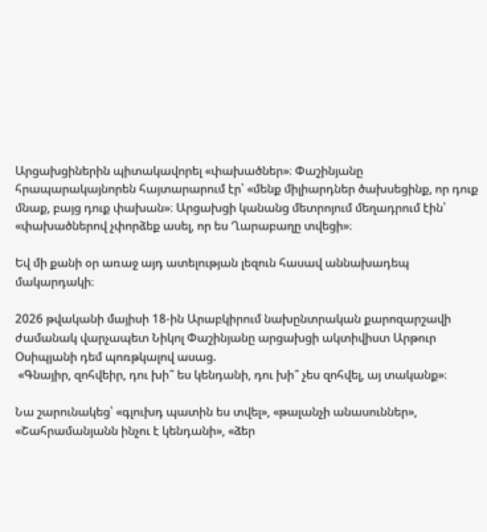Արցախցիներին պիտակավորել «փախածներ»։ Փաշինյանը հրապարակայնորեն հայտարարում էր՝ «մենք միլիարդներ ծախսեցինք, որ դուք մնաք, բայց դուք փախան»։ Արցախցի կանանց մետրոյում մեղադրում էին՝ «փախածներով չփորձեք ասել, որ ես Ղարաբաղը տվեցի»։

Եվ մի քանի օր առաջ այդ ատելության լեզուն հասավ աննախադեպ մակարդակի։

2026 թվականի մայիսի 18-ին Արաբկիրում նախընտրական քարոզարշավի ժամանակ վարչապետ Նիկոլ Փաշինյանը արցախցի ակտիվիստ Արթուր Օսիպյանի դեմ պոռթկալով ասաց.
 «Գնայիր, զոհվեիր, դու խի՞ ես կենդանի, դու խի՞ չես զոհվել, այ տականք»։

Նա շարունակեց՝ «գլուխդ պատին ես տվել», «թալանչի անասուններ», «Շահրամանյանն ինչու է կենդանի», «ձեր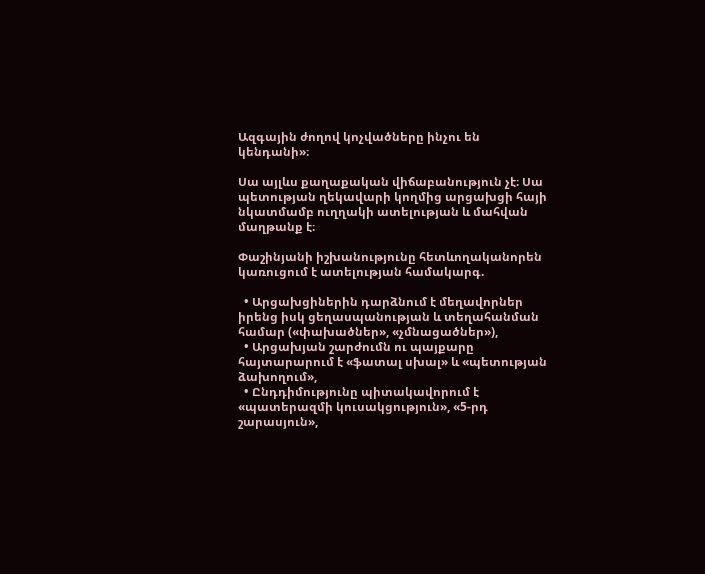Ազգային ժողով կոչվածները ինչու են կենդանի»։

Սա այլևս քաղաքական վիճաբանություն չէ։ Սա պետության ղեկավարի կողմից արցախցի հայի նկատմամբ ուղղակի ատելության և մահվան մաղթանք է։

Փաշինյանի իշխանությունը հետևողականորեն կառուցում է ատելության համակարգ.

  • Արցախցիներին դարձնում է մեղավորներ իրենց իսկ ցեղասպանության և տեղահանման համար («փախածներ», «չմնացածներ»),
  • Արցախյան շարժումն ու պայքարը հայտարարում է «ֆատալ սխալ» և «պետության ձախողում»,
  • Ընդդիմությունը պիտակավորում է «պատերազմի կուսակցություն», «5-րդ շարասյուն»,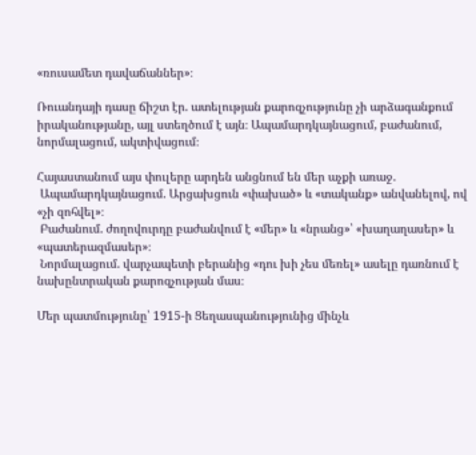«ռուսամետ դավաճաններ»։

Ռուանդայի դասը ճիշտ էր. ատելության քարոզչությունը չի արձագանքում իրականությանը, այլ ստեղծում է այն։ Ապամարդկայնացում, բաժանում, նորմալացում, ակտիվացում։

Հայաստանում այս փուլերը արդեն անցնում են մեր աչքի առաջ.
 Ապամարդկայնացում. Արցախցուն «փախած» և «տականք» անվանելով, ով «չի զոհվել»։
 Բաժանում. ժողովուրդը բաժանվում է «մեր» և «նրանց»՝ «խաղաղասեր» և «պատերազմասեր»։
 Նորմալացում. վարչապետի բերանից «դու խի չես մեռել» ասելը դառնում է նախընտրական քարոզչության մաս։

Մեր պատմությունը՝ 1915-ի Ցեղասպանությունից մինչև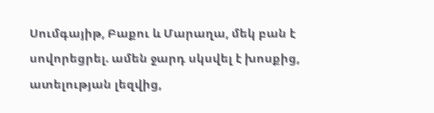Սումգայիթ, Բաքու և Մարաղա, մեկ բան է սովորեցրել. ամեն ջարդ սկսվել է խոսքից, ատելության լեզվից,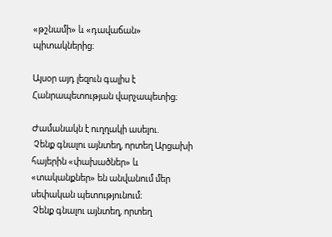«թշնամի» և «դավաճան» պիտակներից։

Այսօր այդ լեզուն գալիս է Հանրապետության վարչապետից։

Ժամանակն է ուղղակի ասելու.
 Չենք գնալու այնտեղ, որտեղ Արցախի հայերին «փախածներ» և «տականքներ» են անվանում մեր սեփական պետությունում։
 Չենք գնալու այնտեղ, որտեղ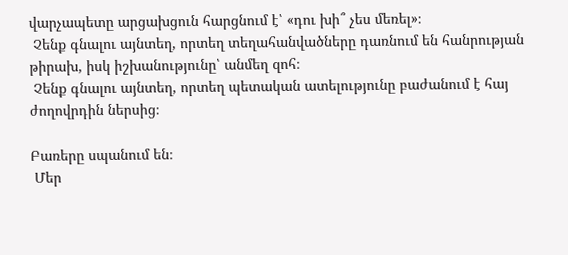վարչապետը արցախցուն հարցնում է՝ «դու խի՞ չես մեռել»։
 Չենք գնալու այնտեղ, որտեղ տեղահանվածները դառնում են հանրության թիրախ, իսկ իշխանությունը՝ անմեղ զոհ։
 Չենք գնալու այնտեղ, որտեղ պետական ատելությունը բաժանում է հայ ժողովրդին ներսից։

Բառերը սպանում են։
 Մեր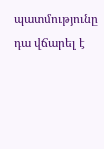պատմությունը դա վճարել է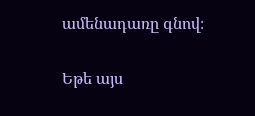ամենադառը գնով։

Եթե այս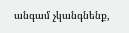անգամ չկանգնենք,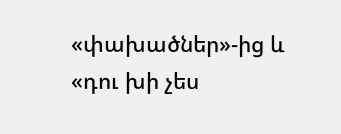«փախածներ»-ից և «դու խի չես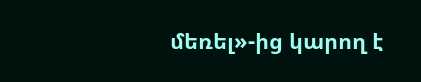մեռել»-ից կարող է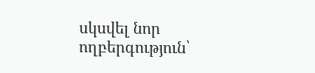սկսվել նոր ողբերգություն՝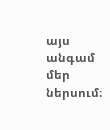այս անգամ մեր ներսում։